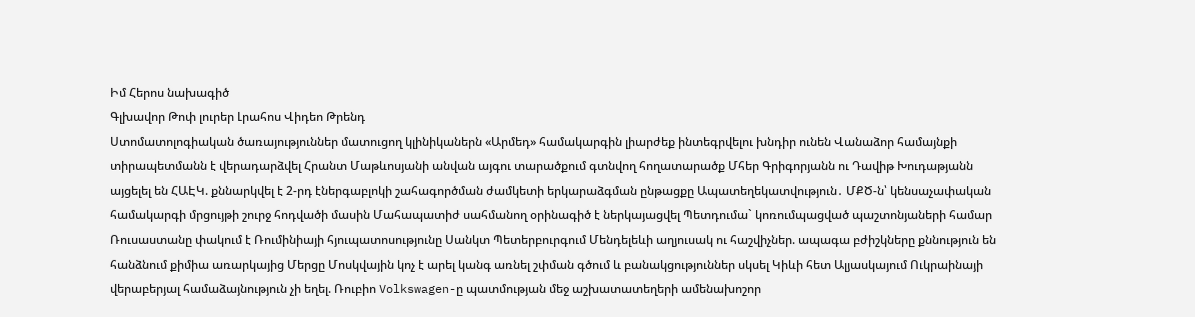Իմ Հերոս նախագիծ
Գլխավոր Թոփ լուրեր Լրահոս Վիդեո Թրենդ
Ստոմատոլոգիական ծառայություններ մատուցող կլինիկաներն «Արմեդ» համակարգին լիարժեք ինտեգրվելու խնդիր ունեն Վանաձոր համայնքի տիրապետմանն է վերադարձվել Հրանտ Մաթևոսյանի անվան այգու տարածքում գտնվող հողատարածք Մհեր Գրիգորյանն ու Դավիթ Խուդաթյանն այցելել են ՀԱԷԿ. քննարկվել է 2-րդ էներգաբլոկի շահագործման ժամկետի երկարաձգման ընթացքը Ապատեղեկատվություն․ ՄՔԾ-ն՝ կենսաչափական համակարգի մրցույթի շուրջ հոդվածի մասին Մահապատիժ սահմանող օրինագիծ է ներկայացվել Պետդումա` կոռումպացված պաշտոնյաների համար Ռուսաստանը փակում է Ռումինիայի հյուպատոսությունը Սանկտ Պետերբուրգում Մենդելեևի աղյուսակ ու հաշվիչներ. ապագա բժիշկները քննություն են հանձնում քիմիա առարկայից Մերցը Մոսկվային կոչ է արել կանգ առնել շփման գծում և բանակցություններ սկսել Կիևի հետ Ալյասկայում Ուկրաինայի վերաբերյալ համաձայնություն չի եղել. Ռուբիո Volkswagen-ը պատմության մեջ աշխատատեղերի ամենախոշոր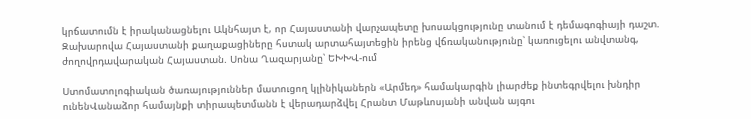կրճատումն է իրականացնելու Ակնհայտ է, որ Հայաստանի վարչապետը խոսակցությունը տանում է դեմագոգիայի դաշտ. Զախարովա Հայաստանի քաղաքացիները հստակ արտահայտեցին իրենց վճռականությունը՝ կառուցելու անվտանգ, ժողովրդավարական Հայաստան. Սոնա Ղազարյանը՝ ԵԽԽՎ-ում

Ստոմատոլոգիական ծառայություններ մատուցող կլինիկաներն «Արմեդ» համակարգին լիարժեք ինտեգրվելու խնդիր ունենՎանաձոր համայնքի տիրապետմանն է վերադարձվել Հրանտ Մաթևոսյանի անվան այգու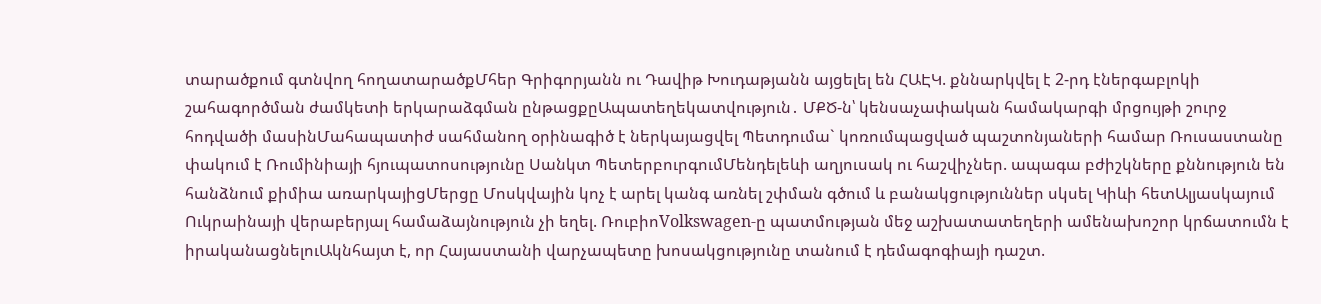տարածքում գտնվող հողատարածքՄհեր Գրիգորյանն ու Դավիթ Խուդաթյանն այցելել են ՀԱԷԿ. քննարկվել է 2-րդ էներգաբլոկի շահագործման ժամկետի երկարաձգման ընթացքըԱպատեղեկատվություն․ ՄՔԾ-ն՝ կենսաչափական համակարգի մրցույթի շուրջ հոդվածի մասինՄահապատիժ սահմանող օրինագիծ է ներկայացվել Պետդումա` կոռումպացված պաշտոնյաների համար Ռուսաստանը փակում է Ռումինիայի հյուպատոսությունը Սանկտ ՊետերբուրգումՄենդելեևի աղյուսակ ու հաշվիչներ. ապագա բժիշկները քննություն են հանձնում քիմիա առարկայիցՄերցը Մոսկվային կոչ է արել կանգ առնել շփման գծում և բանակցություններ սկսել Կիևի հետԱլյասկայում Ուկրաինայի վերաբերյալ համաձայնություն չի եղել. ՌուբիոVolkswagen-ը պատմության մեջ աշխատատեղերի ամենախոշոր կրճատումն է իրականացնելուԱկնհայտ է, որ Հայաստանի վարչապետը խոսակցությունը տանում է դեմագոգիայի դաշտ.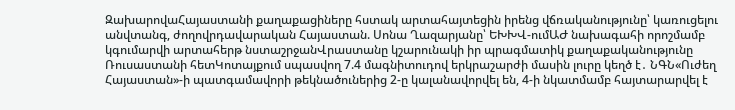ԶախարովաՀայաստանի քաղաքացիները հստակ արտահայտեցին իրենց վճռականությունը՝ կառուցելու անվտանգ, ժողովրդավարական Հայաստան. Սոնա Ղազարյանը՝ ԵԽԽՎ-ումԱԺ նախագահի որոշմամբ կգումարվի արտահերթ նստաշրջանՎրաստանը կշարունակի իր պրագմատիկ քաղաքականությունը Ռուսաստանի հետԿոտայքում սպասվող 7.4 մագնիտուդով երկրաշարժի մասին լուրը կեղծ է․ ՆԳՆ«Ուժեղ Հայաստան»-ի պատգամավորի թեկնածուներից 2-ը կալանավորվել են, 4-ի նկատմամբ հայտարարվել է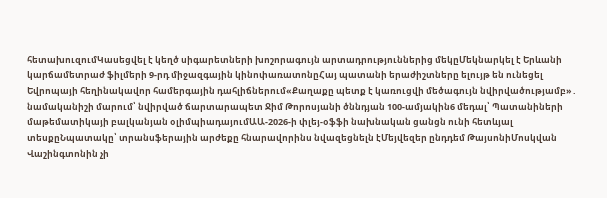հետախուզումԿասեցվել է կեղծ սիգարետների խոշորագույն արտադրություններից մեկըՄեկնարկել է Երևանի կարճամետրաժ ֆիլմերի 9-րդ միջազգային կինոփառատոնըՀայ պատանի երաժիշտները ելույթ են ունեցել Եվրոպայի հեղինակավոր համերգային դահլիճներում«Քաղաքը պետք է կառուցվի մեծագույն նվիրվածությամբ»․ նամականիշի մարում՝ նվիրված ճարտարապետ Ջիմ Թորոսյանի ծննդյան 100-ամյակին6 մեդալ՝ Պատանիների մաթեմատիկայի բալկանյան օլիմպիադայումԱԱ-2026-ի փլեյ-օֆֆի նախնական ցանցն ունի հետևյալ տեսքըՆպատակը՝ տրանսֆերային արժեքը հնարավորինս նվազեցնելն էՄեյվեզեր ընդդեմ ԹայսոնիՄոսկվան Վաշինգտոնին չի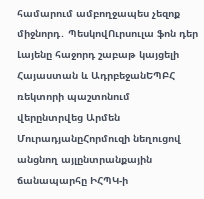համարում ամբողջապես չեզոք միջնորդ․ ՊեսկովՈւրսուլա ֆոն դեր Լայենը հաջորդ շաբաթ կայցելի Հայաստան և ԱդրբեջանԵՊԲՀ ռեկտորի պաշտոնում վերընտրվեց Արմեն ՄուրադյանըՀորմուզի նեղուցով անցնող այլընտրանքային ճանապարհը ԻՀՊԿ-ի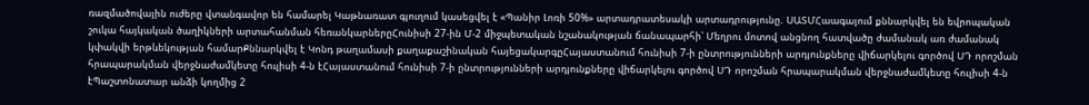ռազմածովային ուժերը վտանգավոր են համարել Կաթնառատ գյուղում կասեցվել է «Պանիր Լոռի 50%» արտադրատեսակի արտադրությունը. ՍԱՏՄՀաագայում քննարկվել են եվրոպական շուկա հայկական ծաղիկների արտահանման հեռանկարներըՀունիսի 27-ին Մ-2 միջպետական նշանակության ճանապարհի՝ Մեղրու մոտով անցնող հատվածը ժամանակ առ ժամանակ կփակվի երթևեկության համարՔննարկվել է Կոնդ թաղամասի քաղաքաշինական հայեցակարգըՀայաստանում հունիսի 7-ի ընտրությունների արդյունքները վիճարկելու գործով ՍԴ որոշման հրապարակման վերջնաժամկետը հուլիսի 4-ն էՀայաստանում հունիսի 7-ի ընտրությունների արդյունքները վիճարկելու գործով ՍԴ որոշման հրապարակման վերջնաժամկետը հուլիսի 4-ն էՊաշտոնատար անձի կողմից 2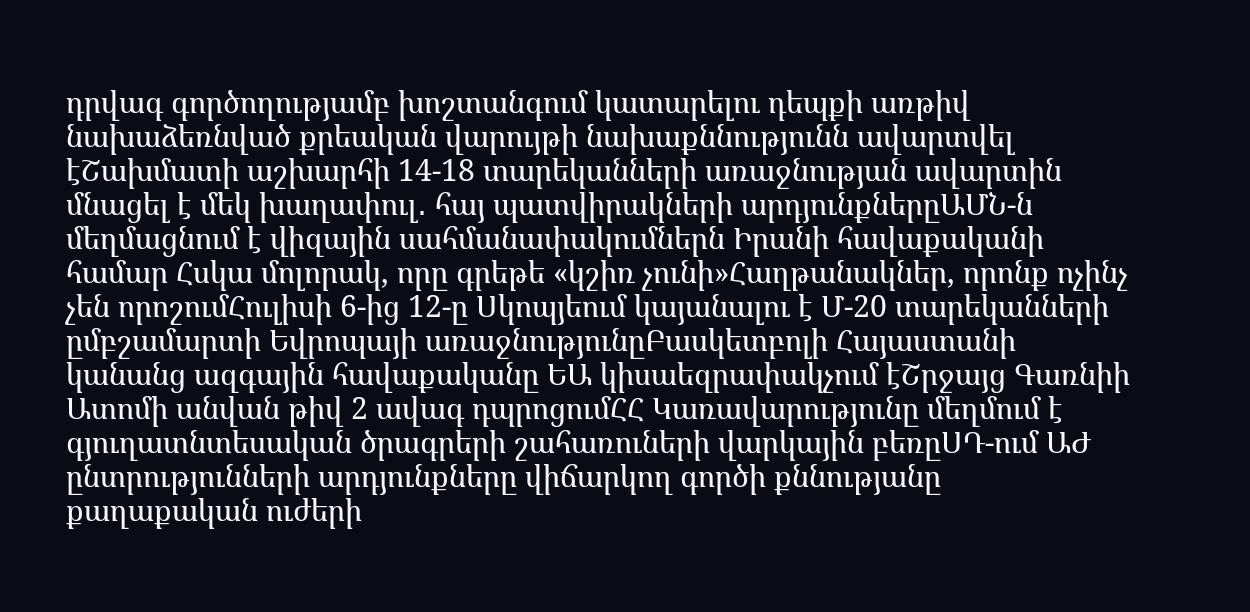դրվագ գործողությամբ խոշտանգում կատարելու դեպքի առթիվ նախաձեռնված քրեական վարույթի նախաքննությունն ավարտվել էՇախմատի աշխարհի 14-18 տարեկանների առաջնության ավարտին մնացել է մեկ խաղափուլ․ հայ պատվիրակների արդյունքներըԱՄՆ-ն մեղմացնում է վիզային սահմանափակումներն Իրանի հավաքականի համար Հսկա մոլորակ, որը գրեթե «կշիռ չունի»Հաղթանակներ, որոնք ոչինչ չեն որոշումՀուլիսի 6-ից 12-ը Սկոպյեում կայանալու է Մ-20 տարեկանների ըմբշամարտի Եվրոպայի առաջնությունըԲասկետբոլի Հայաստանի կանանց ազգային հավաքականը ԵԱ կիսաեզրափակչում էՇրջայց Գառնիի Ատոմի անվան թիվ 2 ավագ դպրոցումՀՀ Կառավարությունը մեղմում է գյուղատնտեսական ծրագրերի շահառուների վարկային բեռըՍԴ-ում ԱԺ ընտրությունների արդյունքները վիճարկող գործի քննությանը քաղաքական ուժերի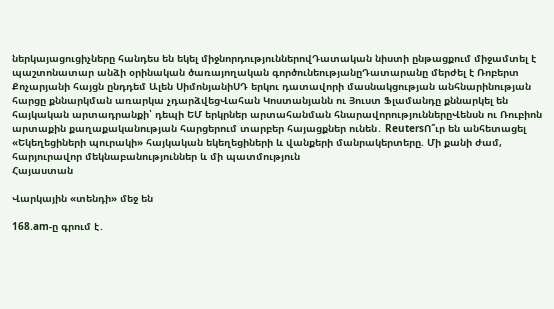ներկայացուցիչները հանդես են եկել միջնորդություններովԴատական նիստի ընթացքում միջամտել է պաշտոնատար անձի օրինական ծառայողական գործունեությանըԴատարանը մերժել է Ռոբերտ Քոչարյանի հայցն ընդդեմ Ալեն ՍիմոնյանիՍԴ երկու դատավորի մասնակցության անհնարինության հարցը քննարկման առարկա չդարձվեցՎահան Կոստանյանն ու Յուստ Ֆլամանդը քննարկել են հայկական արտադրանքի՝ դեպի ԵՄ երկրներ արտահանման հնարավորություններըՎենսն ու Ռուբիոն արտաքին քաղաքականության հարցերում տարբեր հայացքներ ունեն․ ReutersՈ՞ւր են անհետացել «Եկեղեցիների պուրակի» հայկական եկեղեցիների և վանքերի մանրակերտերը. Մի քանի ժամ, հարյուրավոր մեկնաբանություններ և մի պատմություն
Հայաստան

Վարկային «տենդի» մեջ են

168.am-ը գրում է․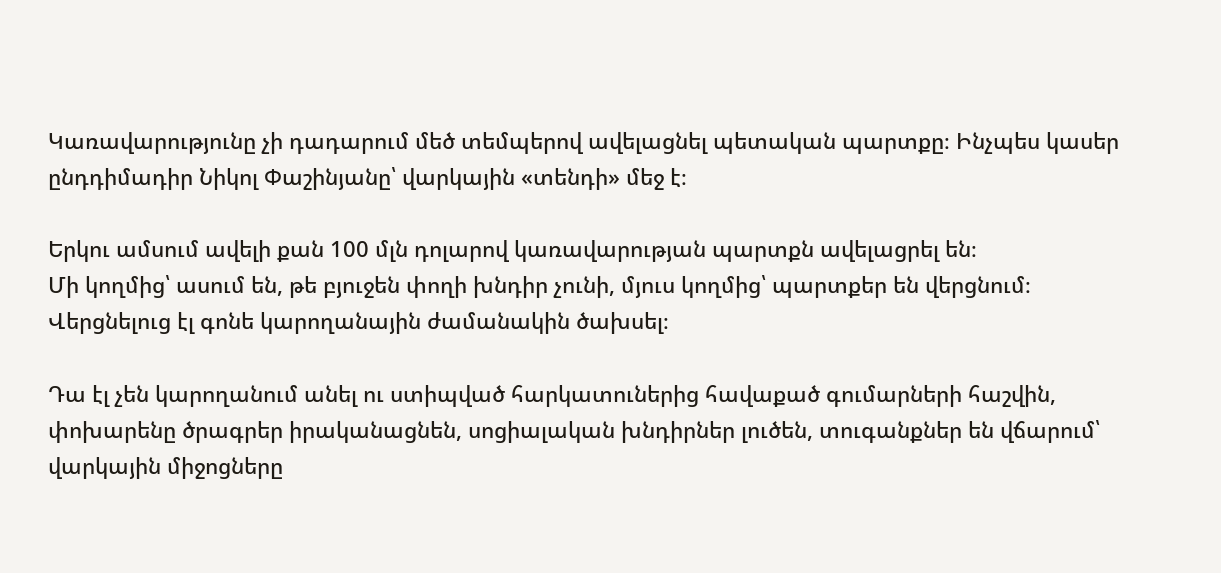Կառավարությունը չի դադարում մեծ տեմպերով ավելացնել պետական պարտքը։ Ինչպես կասեր ընդդիմադիր Նիկոլ Փաշինյանը՝ վարկային «տենդի» մեջ է։

Երկու ամսում ավելի քան 100 մլն դոլարով կառավարության պարտքն ավելացրել են։
Մի կողմից՝ ասում են, թե բյուջեն փողի խնդիր չունի, մյուս կողմից՝ պարտքեր են վերցնում։ Վերցնելուց էլ գոնե կարողանային ժամանակին ծախսել։

Դա էլ չեն կարողանում անել ու ստիպված հարկատուներից հավաքած գումարների հաշվին, փոխարենը ծրագրեր իրականացնեն, սոցիալական խնդիրներ լուծեն, տուգանքներ են վճարում՝ վարկային միջոցները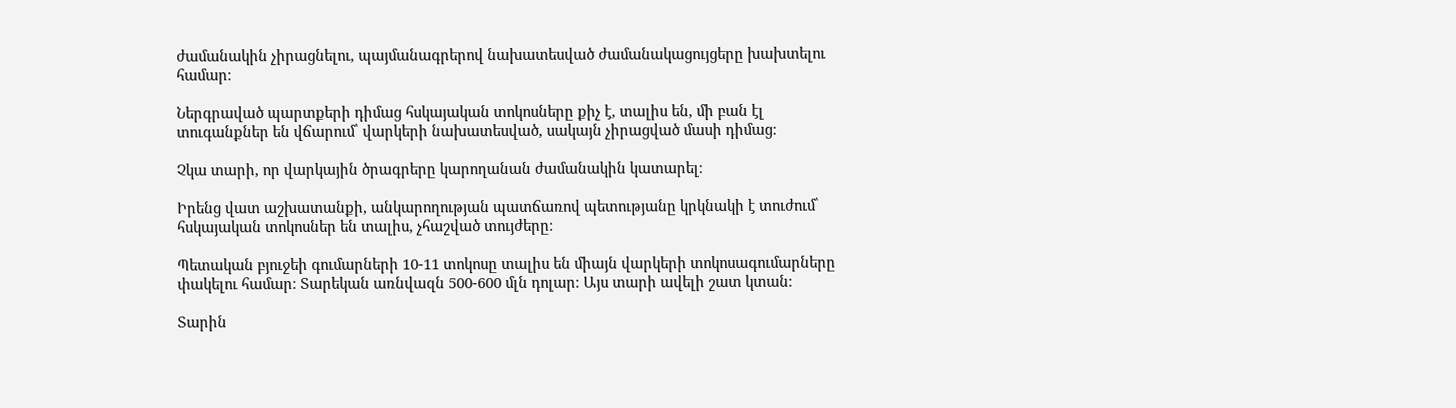ժամանակին չիրացնելու, պայմանագրերով նախատեսված ժամանակացույցերը խախտելու համար։

Ներգրաված պարտքերի դիմաց հսկայական տոկոսները քիչ է, տալիս են, մի բան էլ տուգանքներ են վճարում՝ վարկերի նախատեսված, սակայն չիրացված մասի դիմաց։

Չկա տարի, որ վարկային ծրագրերը կարողանան ժամանակին կատարել։

Իրենց վատ աշխատանքի, անկարողության պատճառով պետությանը կրկնակի է տուժում՝ հսկայական տոկոսներ են տալիս, չհաշված տույժերը։

Պետական բյուջեի գումարների 10-11 տոկոսը տալիս են միայն վարկերի տոկոսագումարները փակելու համար։ Տարեկան առնվազն 500-600 մլն դոլար։ Այս տարի ավելի շատ կտան։

Տարին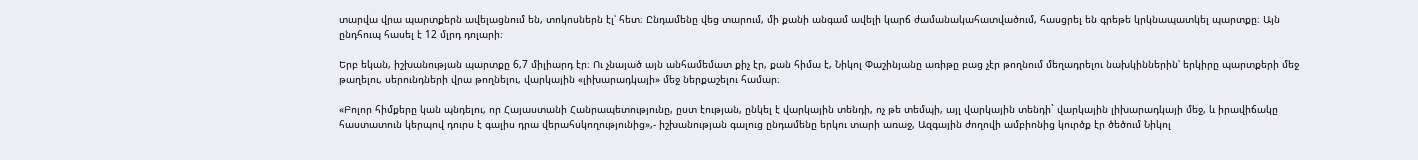տարվա վրա պարտքերն ավելացնում են, տոկոսներն էլ՝ հետ։ Ընդամենը վեց տարում, մի քանի անգամ ավելի կարճ ժամանակահատվածում, հասցրել են գրեթե կրկնապատկել պարտքը։ Այն ընդհուպ հասել է 12 մլրդ դոլարի։

Երբ եկան, իշխանության պարտքը 6,7 միլիարդ էր։ Ու չնայած այն անհամեմատ քիչ էր, քան հիմա է, Նիկոլ Փաշինյանը առիթը բաց չէր թողնում մեղադրելու նախկիններին՝ երկիրը պարտքերի մեջ թաղելու, սերունդների վրա թողնելու, վարկային «լիխարադկայի» մեջ ներքաշելու համար։

«Բոլոր հիմքերը կան պնդելու, որ Հայաստանի Հանրապետությունը, ըստ էության, ընկել է վարկային տենդի, ոչ թե տեմպի, այլ վարկային տենդի` վարկային լիխարադկայի մեջ, և իրավիճակը հաստատուն կերպով դուրս է գալիս դրա վերահսկողությունից»,- իշխանության գալուց ընդամենը երկու տարի առաջ, Ազգային ժողովի ամբիոնից կուրծք էր ծեծում Նիկոլ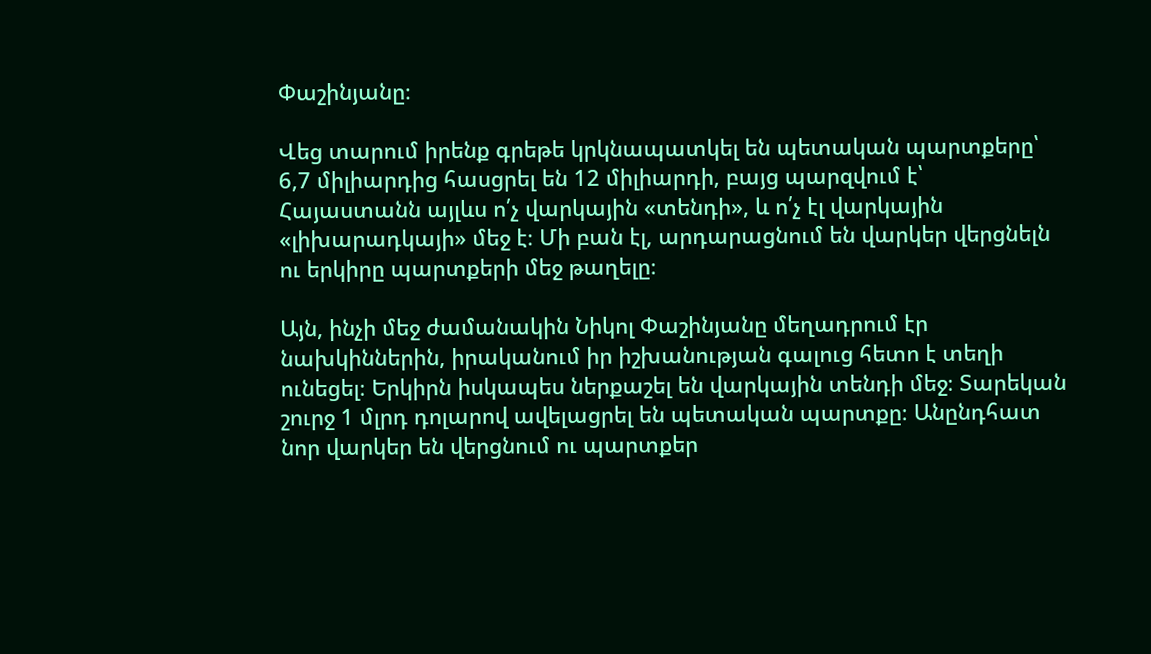Փաշինյանը։

Վեց տարում իրենք գրեթե կրկնապատկել են պետական պարտքերը՝ 6,7 միլիարդից հասցրել են 12 միլիարդի, բայց պարզվում է՝ Հայաստանն այլևս ո՛չ վարկային «տենդի», և ո՛չ էլ վարկային «լիխարադկայի» մեջ է։ Մի բան էլ, արդարացնում են վարկեր վերցնելն ու երկիրը պարտքերի մեջ թաղելը։

Այն, ինչի մեջ ժամանակին Նիկոլ Փաշինյանը մեղադրում էր նախկիններին, իրականում իր իշխանության գալուց հետո է տեղի ունեցել։ Երկիրն իսկապես ներքաշել են վարկային տենդի մեջ։ Տարեկան շուրջ 1 մլրդ դոլարով ավելացրել են պետական պարտքը։ Անընդհատ նոր վարկեր են վերցնում ու պարտքեր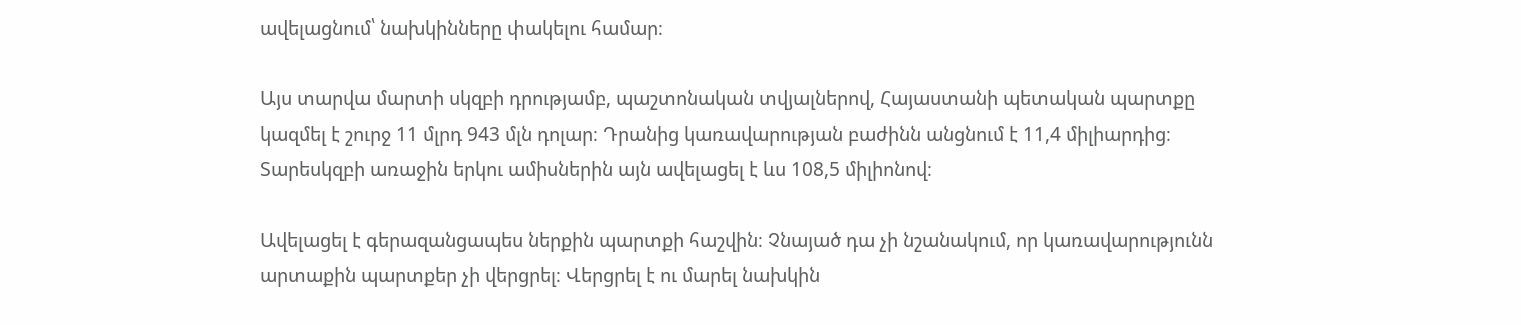ավելացնում՝ նախկինները փակելու համար։

Այս տարվա մարտի սկզբի դրությամբ, պաշտոնական տվյալներով, Հայաստանի պետական պարտքը կազմել է շուրջ 11 մլրդ 943 մլն դոլար։ Դրանից կառավարության բաժինն անցնում է 11,4 միլիարդից։ Տարեսկզբի առաջին երկու ամիսներին այն ավելացել է ևս 108,5 միլիոնով։

Ավելացել է գերազանցապես ներքին պարտքի հաշվին։ Չնայած դա չի նշանակում, որ կառավարությունն արտաքին պարտքեր չի վերցրել։ Վերցրել է ու մարել նախկին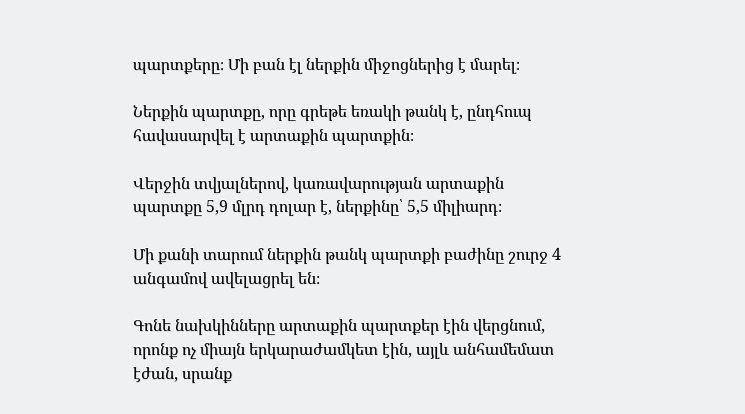պարտքերը։ Մի բան էլ ներքին միջոցներից է մարել։

Ներքին պարտքը, որը գրեթե եռակի թանկ է, ընդհուպ հավասարվել է արտաքին պարտքին։

Վերջին տվյալներով, կառավարության արտաքին պարտքը 5,9 մլրդ դոլար է, ներքինը՝ 5,5 միլիարդ։

Մի քանի տարում ներքին թանկ պարտքի բաժինը շուրջ 4 անգամով ավելացրել են։

Գոնե նախկինները արտաքին պարտքեր էին վերցնում, որոնք ոչ միայն երկարաժամկետ էին, այլև անհամեմատ էժան, սրանք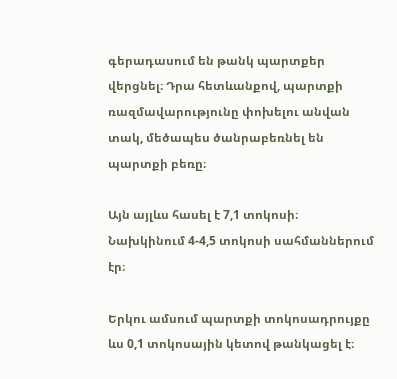գերադասում են թանկ պարտքեր վերցնել։ Դրա հետևանքով, պարտքի ռազմավարությունը փոխելու անվան տակ, մեծապես ծանրաբեռնել են պարտքի բեռը։

Այն այլևս հասել է 7,1 տոկոսի։ Նախկինում 4-4,5 տոկոսի սահմաններում էր։

Երկու ամսում պարտքի տոկոսադրույքը ևս 0,1 տոկոսային կետով թանկացել է։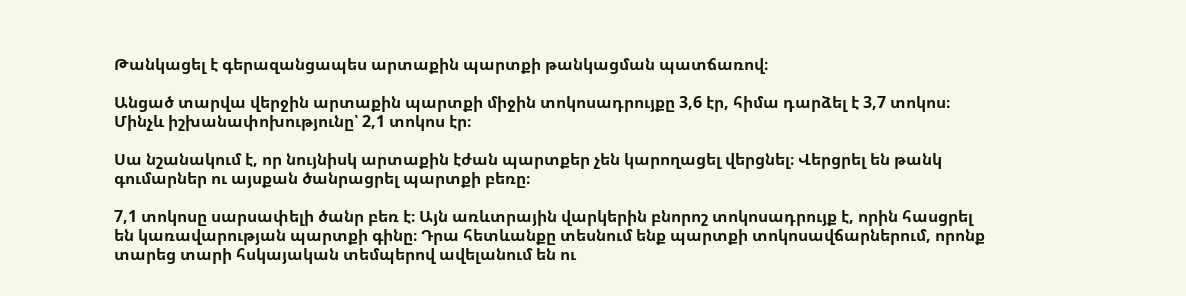Թանկացել է գերազանցապես արտաքին պարտքի թանկացման պատճառով։

Անցած տարվա վերջին արտաքին պարտքի միջին տոկոսադրույքը 3,6 էր, հիմա դարձել է 3,7 տոկոս։ Մինչև իշխանափոխությունը՝ 2,1 տոկոս էր։

Սա նշանակում է, որ նույնիսկ արտաքին էժան պարտքեր չեն կարողացել վերցնել։ Վերցրել են թանկ գումարներ ու այսքան ծանրացրել պարտքի բեռը։

7,1 տոկոսը սարսափելի ծանր բեռ է։ Այն առևտրային վարկերին բնորոշ տոկոսադրույք է, որին հասցրել են կառավարության պարտքի գինը։ Դրա հետևանքը տեսնում ենք պարտքի տոկոսավճարներում, որոնք տարեց տարի հսկայական տեմպերով ավելանում են ու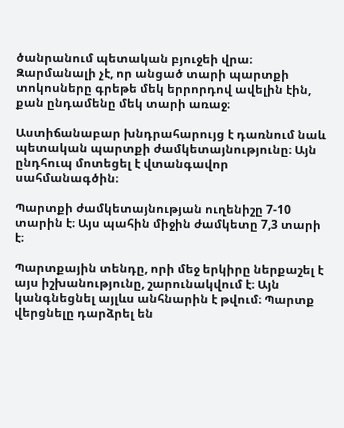ծանրանում պետական բյուջեի վրա։ Զարմանալի չէ, որ անցած տարի պարտքի տոկոսները գրեթե մեկ երրորդով ավելին էին, քան ընդամենը մեկ տարի առաջ։

Աստիճանաբար խնդրահարույց է դառնում նաև պետական պարտքի ժամկետայնությունը։ Այն ընդհուպ մոտեցել է վտանգավոր սահմանագծին։

Պարտքի ժամկետայնության ուղենիշը 7-10 տարին է։ Այս պահին միջին ժամկետը 7,3 տարի է։

Պարտքային տենդը, որի մեջ երկիրը ներքաշել է այս իշխանությունը, շարունակվում է։ Այն կանգնեցնել այլևս անհնարին է թվում։ Պարտք վերցնելը դարձրել են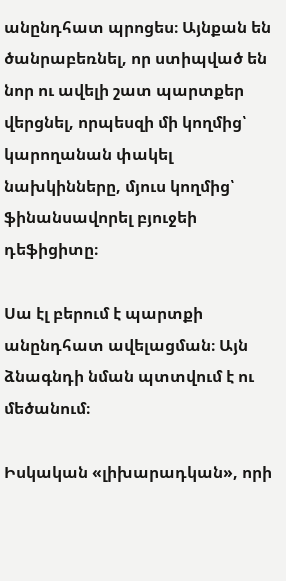անընդհատ պրոցես։ Այնքան են ծանրաբեռնել, որ ստիպված են նոր ու ավելի շատ պարտքեր վերցնել, որպեսզի մի կողմից՝ կարողանան փակել նախկինները, մյուս կողմից՝ ֆինանսավորել բյուջեի դեֆիցիտը։

Սա էլ բերում է պարտքի անընդհատ ավելացման։ Այն ձնագնդի նման պտտվում է ու մեծանում։

Իսկական «լիխարադկան», որի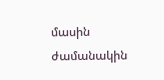մասին ժամանակին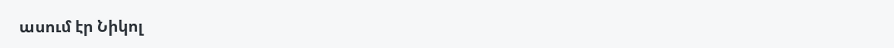ասում էր Նիկոլ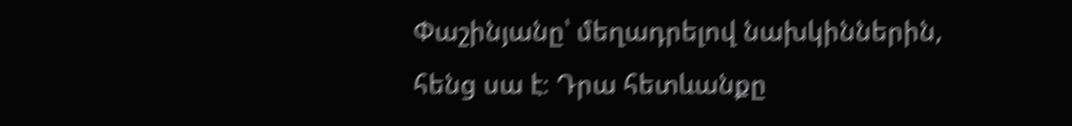Փաշինյանը՝ մեղադրելով նախկիններին, հենց սա է։ Դրա հետևանքը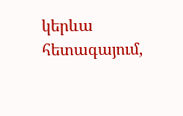կերևա հետագայում,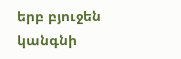երբ բյուջեն կանգնի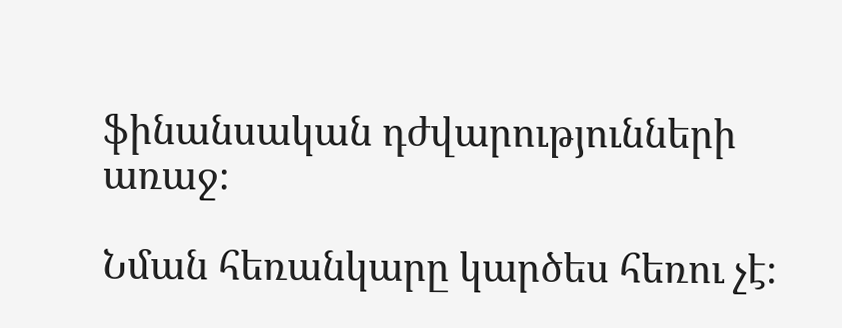ֆինանսական դժվարությունների առաջ։

Նման հեռանկարը կարծես հեռու չէ։